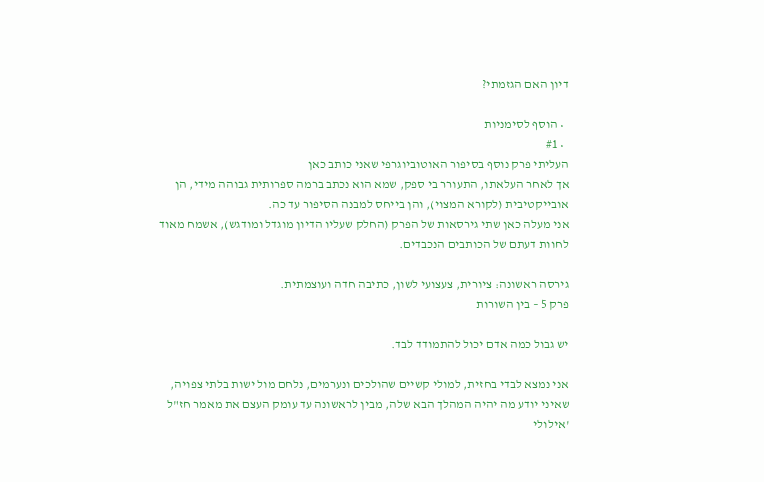דיון האם הגזמתי?

  • הוסף לסימניות
  • #1
העליתי פרק נוסף בסיפור האוטוביוגרפי שאני כותב כאן
אך לאחר העלאתו, התעורר בי ספק, שמא הוא נכתב ברמה ספרותית גבוהה מידי, הן אובייקטיבית (לקורא המצוי), והן בייחס למבנה הסיפור עד כה.
אני מעלה כאן שתי גירסאות של הפרק (החלק שעליו הדיון מוגדל ומודגש), אשמח מאוד לחוות דעתם של הכותבים הנכבדים.

גירסה ראשונה: ציורית, צעצועי לשון, כתיבה חדה ועוצמתית.
פרק 5 – בין השורות

יש גבול כמה אדם יכול להתמודד לבד.

אני נמצא לבדי בחזית, למולי קשיים שהולכים ונערמים, נלחם מול ישות בלתי צפויה, שאיני יודע מה יהיה המהלך הבא שלה, מבין לראשונה עד עומק העצם את מאמר חז"ל 'אילולי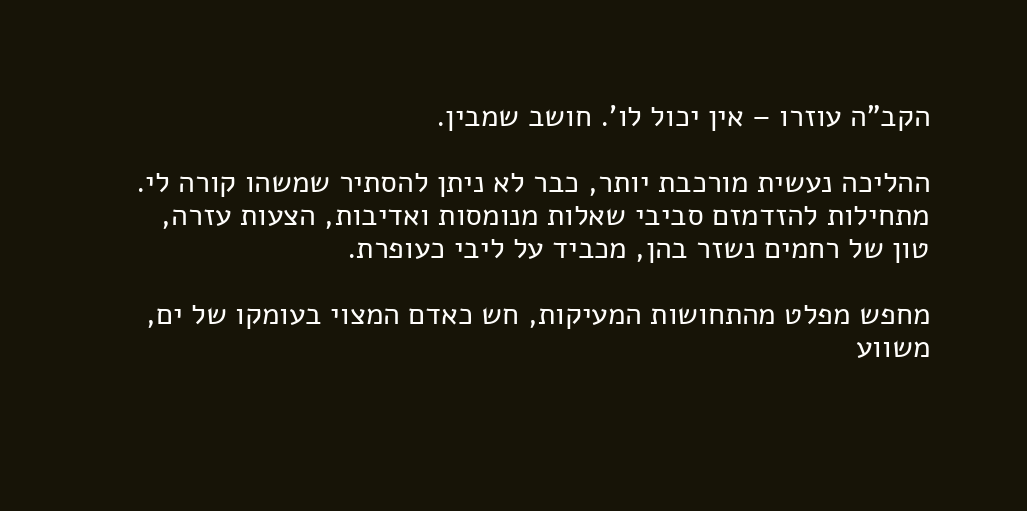הקב"ה עוזרו – אין יכול לו'. חושב שמבין.

ההליכה נעשית מורכבת יותר, כבר לא ניתן להסתיר שמשהו קורה לי. מתחילות להזדמזם סביבי שאלות מנומסות ואדיבות, הצעות עזרה, טון של רחמים נשזר בהן, מכביד על ליבי כעופרת.

מחפש מפלט מהתחושות המעיקות, חש כאדם המצוי בעומקו של ים, משווע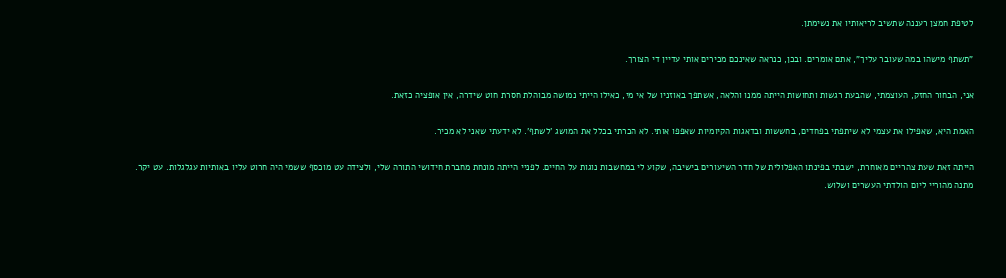לטיפת חמצן רעננה שתשיב לריאותיו את נשימתן.

"תשתף מישהו במה שעובר עליך", אתם אומרים. ובכן, כנראה שאינכם מכירים אותי עדיין די הצורך.

אני, הבחור החזק, העוצמתי, שהבעת רגשות ותחושות הייתה ממנו והלאה, אשתפך באוזניו של אי מי, כאילו הייתי נמושה מבוהלת חסרת חוט שידרה, אין אופציה כזאת.

האמת היא, שאפילו את עצמי לא שיתפתי בפחדים, בחששות ובדאגות הקיומיות שאפפו אותי. לא הכרתי בכלל את המושג 'לשתף'. לא ידעתי שאני לא מכיר.

הייתה זאת שעת צהריים מאוחרת, ישבתי בפינתו האפלולית של חדר השיעורים בישיבה, שקוע לי במחשבות נוגות על החיים. לפניי הייתה מונחת מחברת חידושי התורה שלי, ולצידה עט מוכסף ששמי היה חרוט עליו באותיות עגלגלות. עט יקר. מתנה מהוריי ליום הולדתי העשרים ושלוש.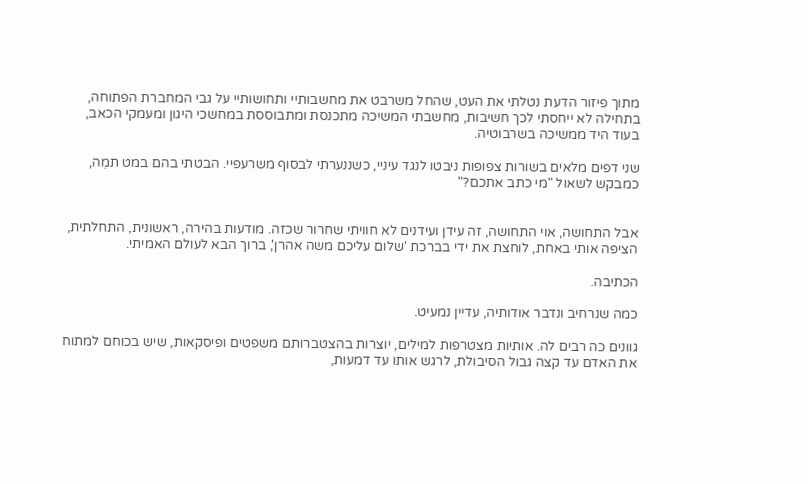מתוך פיזור הדעת נטלתי את העט, שהחל משרבט את מחשבותיי ותחושותיי על גבי המחברת הפתוחה, בתחילה לא ייחסתי לכך חשיבות, מחשבתי המשיכה מתכנסת ומתבוססת במחשכי היגון ומעמקי הכאב, בעוד היד ממשיכה בשרבוטיה.

שני דפים מלאים בשורות צפופות ניבטו לנגד עיניי, כשננערתי לבסוף משרעפיי. הבטתי בהם במט תמֵה, כמבקש לשאול "מי כתב אתכם?"


אבל התחושה, אוי התחושה, זה עידן ועידנים לא חוויתי שחרור שכזה. מודעות בהירה, ראשונית, התחלתית, הציפה אותי באחת, לוחצת את ידי בברכת 'שלום עליכם משה אהרן', ברוך הבא לעולם האמיתי.

הכתיבה.

כמה שנרחיב ונדבר אודותיה, עדיין נמעיט.

גוונים כה רבים לה. אותיות מצטרפות למילים, יוצרות בהצטברותם משפטים ופיסקאות, שיש בכוחם למתוח את האדם עד קצה גבול הסיבולת, לרגש אותו עד דמעות,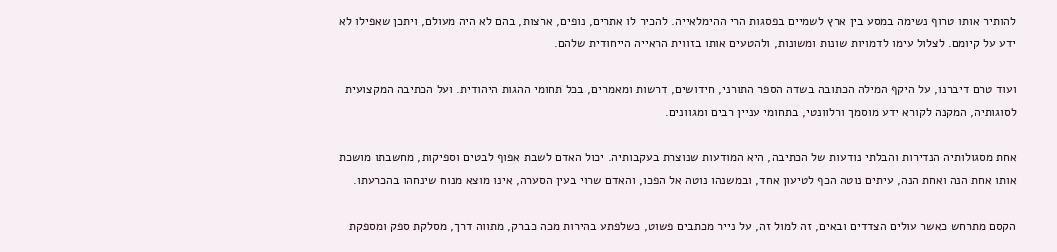להותיר אותו טרוף נשימה במסע בין ארץ לשמיים בפסגות הרי ההימלאייה. להכיר לו אתרים, נופים, ארצות, בהם לא היה מעולם, ויתכן שאפילו לא ידע על קיומם. לצלול עימו לדמויות שונות ומשונות, ולהטעים אותו בזווית הראייה הייחודית שלהם.

ועוד טרם דיברנו, על היקף המילה הכתובה בשדה הספר התורני, חידושים, דרשות ומאמרים, בכל תחומי ההגות היהודית. ועל הכתיבה המקצועית לסוגותיה, המקנה לקורא ידע מוסמך ורלוונטי, בתחומי עניין רבים ומגוונים.

אחת מסגולותיה הנדירות והבלתי נודעות של הכתיבה, היא המודעות שנוצרת בעקבותיה. יכול האדם לשבת אפוף לבטים וספיקות, מחשבתו מושכת אותו אחת הנה ואחת הנה, עיתים נוטה הכף לטיעון אחד, ובמשנהו נוטה אל הפכו, והאדם שרוי בעין הסערה, אינו מוצא מנוח שינחהו בהכרעתו.

הקסם מתרחש כאשר עולים הצדדים ובאים, זה למול זה, על נייר מכתבים פשוט, כשלפתע בהירות מכה כברק, מתווה דרך, מסלקת ספק ומספקת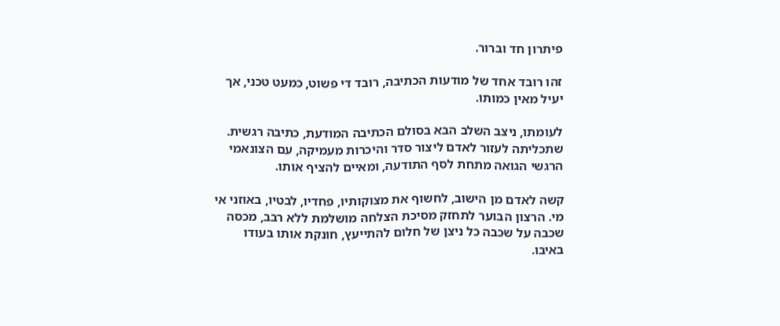פיתרון חד וברור.

זהו רובד אחד של מודעות הכתיבה, רובד די פשוט, כמעט טכני, אך יעיל מאין כמותו.

לעומתו, ניצב השלב הבא בסולם הכתיבה המודעת, כתיבה רגשית. שתכליתה לעזור לאדם ליצור סדר והיכרות מעמיקה, עם הצונאמי הרגשי הגואה מתחת לסף התודעה, ומאיים להציף אותו.

קשה לאדם מן הישוב, לחשוף את מצוקותיו, פחדיו, לבטיו, באוזני אי מי. הרצון הבוער לתחזק מסיכת הצלחה מושלמת ללא רבב, מכסה שכבה על שכבה כל ניצן של חלום להתייעץ, חונקת אותו בעודו באיבו.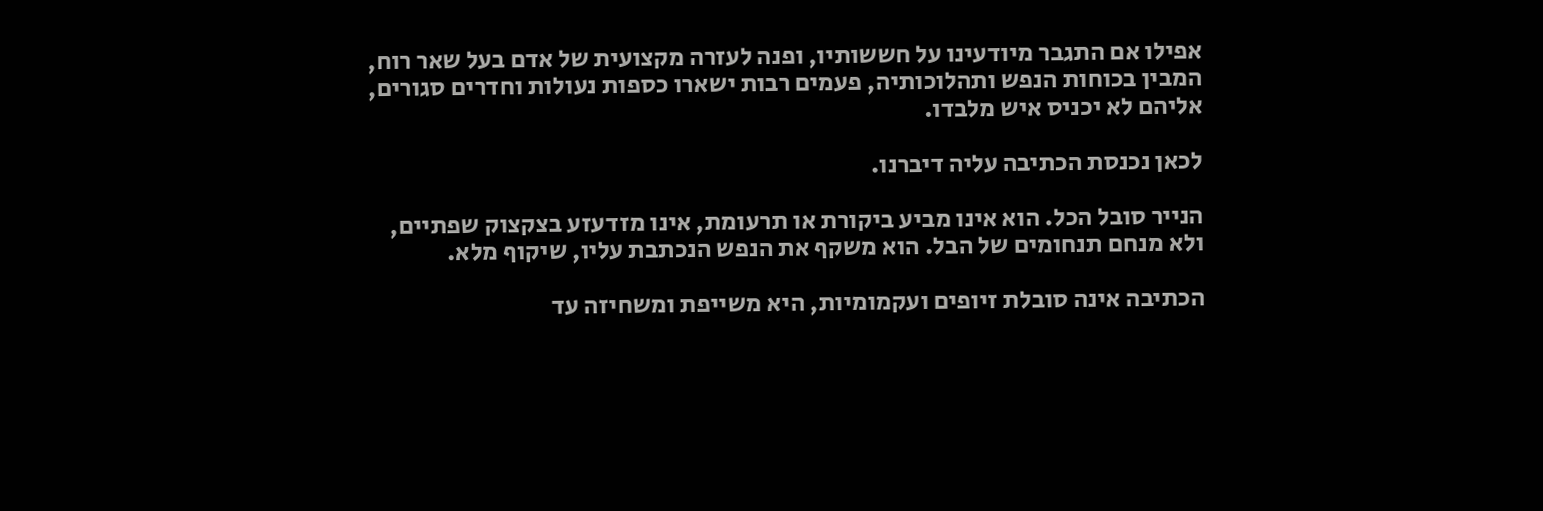אפילו אם התגבר מיודעינו על חששותיו, ופנה לעזרה מקצועית של אדם בעל שאר רוח, המבין בכוחות הנפש ותהלוכותיה, פעמים רבות ישארו כספות נעולות וחדרים סגורים, אליהם לא יכניס איש מלבדו.

לכאן נכנסת הכתיבה עליה דיברנו.

הנייר סובל הכל. הוא אינו מביע ביקורת או תרעומת, אינו מזדעזע בצקצוק שפתיים, ולא מנחם תנחומים של הבל. הוא משקף את הנפש הנכתבת עליו, שיקוף מלא.

הכתיבה אינה סובלת זיופים ועקמומיות, היא משייפת ומשחיזה עד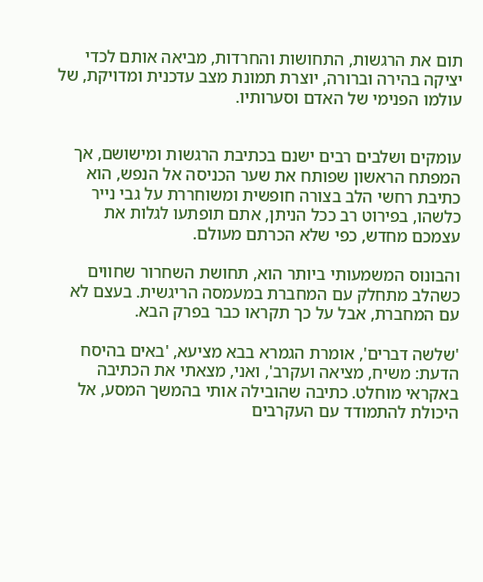תום את הרגשות, התחושות והחרדות, מביאה אותם לכדי יציקה בהירה וברורה, יוצרת תמונת מצב עדכנית ומדויקת, של עולמו הפנימי של האדם וסערותיו.


עומקים ושלבים רבים ישנם בכתיבת הרגשות ומישושם, אך המפתח הראשון שפותח את שער הכניסה אל הנפש, הוא כתיבת רחשי הלב בצורה חופשית ומשוחררת על גבי נייר כלשהו, בפירוט רב ככל הניתן, אתם תופתעו לגלות את עצמכם מחדש, כפי שלא הכרתם מעולם.

והבונוס המשמעותי ביותר הוא, תחושת השחרור שחווים כשהלב מתחלק עם המחברת במעמסה הריגשית. בעצם לא עם המחברת, אבל על כך תקראו כבר בפרק הבא.

'שלשה דברים', אומרת הגמרא בבא מציעא, 'באים בהיסח הדעת: משיח, מציאה ועקרב', ואני, מצאתי את הכתיבה באקראי מוחלט. כתיבה שהובילה אותי בהמשך המסע, אל היכולת להתמודד עם העקרבים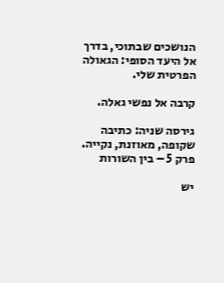הנושכים שבתוכי, בדרך אל היעד הסופי: הגאולה הפרטית שלי.

קרבה אל נפשי גאלה.

גירסה שניה: כתיבה שקופה, מאוזנת, נקייה.
פרק 5 – בין השורות

יש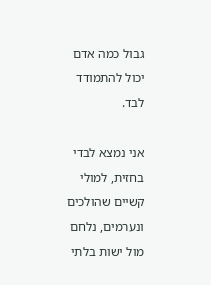גבול כמה אדם יכול להתמודד לבד.

אני נמצא לבדי בחזית, למולי קשיים שהולכים ונערמים, נלחם מול ישות בלתי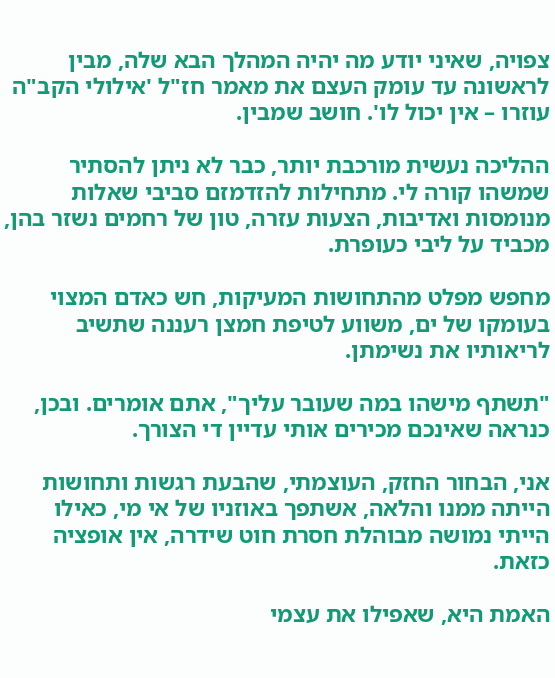צפויה, שאיני יודע מה יהיה המהלך הבא שלה, מבין לראשונה עד עומק העצם את מאמר חז"ל 'אילולי הקב"ה עוזרו – אין יכול לו'. חושב שמבין.

ההליכה נעשית מורכבת יותר, כבר לא ניתן להסתיר שמשהו קורה לי. מתחילות להזדמזם סביבי שאלות מנומסות ואדיבות, הצעות עזרה, טון של רחמים נשזר בהן, מכביד על ליבי כעופרת.

מחפש מפלט מהתחושות המעיקות, חש כאדם המצוי בעומקו של ים, משווע לטיפת חמצן רעננה שתשיב לריאותיו את נשימתן.

"תשתף מישהו במה שעובר עליך", אתם אומרים. ובכן, כנראה שאינכם מכירים אותי עדיין די הצורך.

אני, הבחור החזק, העוצמתי, שהבעת רגשות ותחושות הייתה ממנו והלאה, אשתפך באוזניו של אי מי, כאילו הייתי נמושה מבוהלת חסרת חוט שידרה, אין אופציה כזאת.

האמת היא, שאפילו את עצמי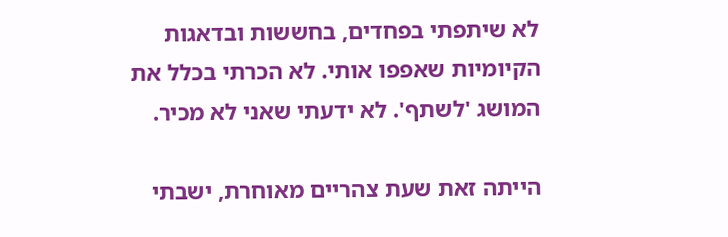לא שיתפתי בפחדים, בחששות ובדאגות הקיומיות שאפפו אותי. לא הכרתי בכלל את המושג 'לשתף'. לא ידעתי שאני לא מכיר.

הייתה זאת שעת צהריים מאוחרת, ישבתי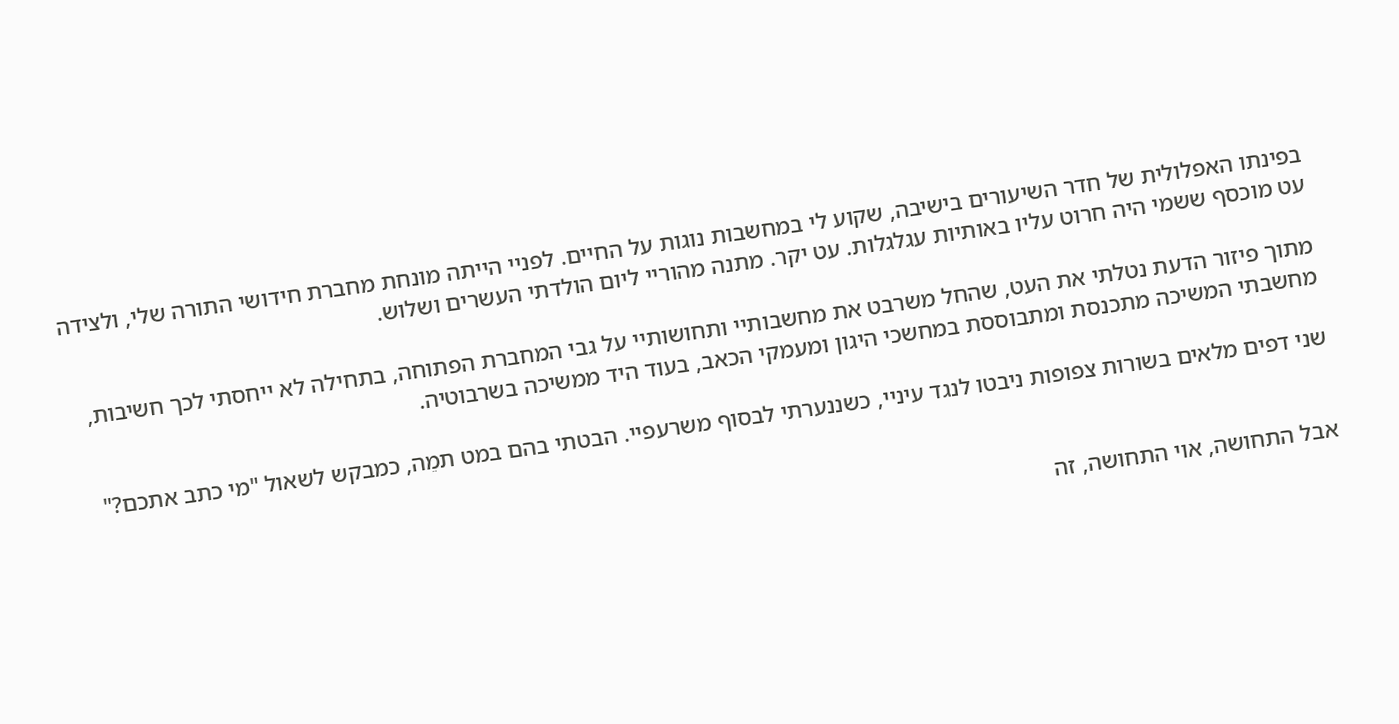בפינתו האפלולית של חדר השיעורים בישיבה, שקוע לי במחשבות נוגות על החיים. לפניי הייתה מונחת מחברת חידושי התורה שלי, ולצידה עט מוכסף ששמי היה חרוט עליו באותיות עגלגלות. עט יקר. מתנה מהוריי ליום הולדתי העשרים ושלוש.

מתוך פיזור הדעת נטלתי את העט, שהחל משרבט את מחשבותיי ותחושותיי על גבי המחברת הפתוחה, בתחילה לא ייחסתי לכך חשיבות, מחשבתי המשיכה מתכנסת ומתבוססת במחשכי היגון ומעמקי הכאב, בעוד היד ממשיכה בשרבוטיה.

שני דפים מלאים בשורות צפופות ניבטו לנגד עיניי, כשננערתי לבסוף משרעפיי. הבטתי בהם במט תמֵה, כמבקש לשאול "מי כתב אתכם?"


אבל התחושה, אוי התחושה, זה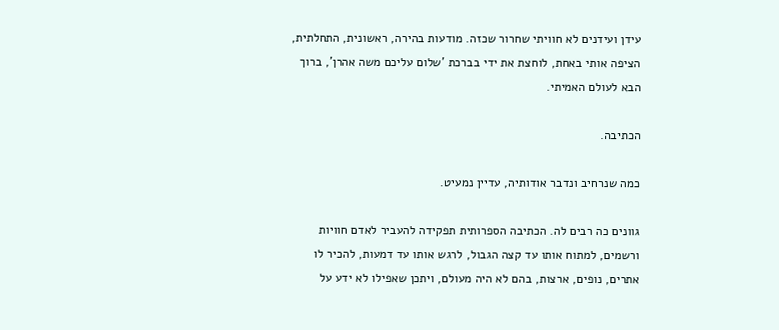עידן ועידנים לא חוויתי שחרור שכזה. מודעות בהירה, ראשונית, התחלתית, הציפה אותי באחת, לוחצת את ידי בברכת 'שלום עליכם משה אהרן', ברוך הבא לעולם האמיתי.

הכתיבה.

כמה שנרחיב ונדבר אודותיה, עדיין נמעיט.

גוונים כה רבים לה. הכתיבה הספרותית תפקידה להעביר לאדם חוויות ורשמים, למתוח אותו עד קצה הגבול, לרגש אותו עד דמעות, להכיר לו אתרים, נופים, ארצות, בהם לא היה מעולם, ויתכן שאפילו לא ידע על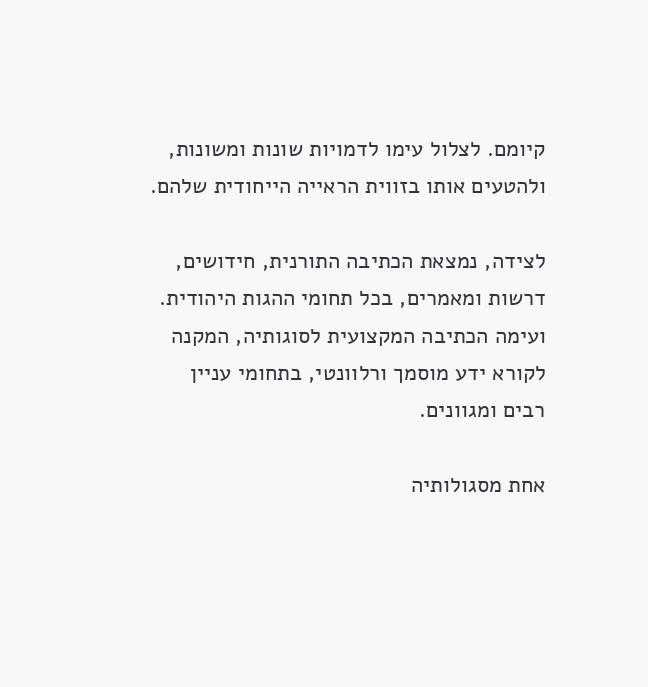קיומם. לצלול עימו לדמויות שונות ומשונות, ולהטעים אותו בזווית הראייה הייחודית שלהם.

לצידה, נמצאת הכתיבה התורנית, חידושים, דרשות ומאמרים, בכל תחומי ההגות היהודית. ועימה הכתיבה המקצועית לסוגותיה, המקנה לקורא ידע מוסמך ורלוונטי, בתחומי עניין רבים ומגוונים.

אחת מסגולותיה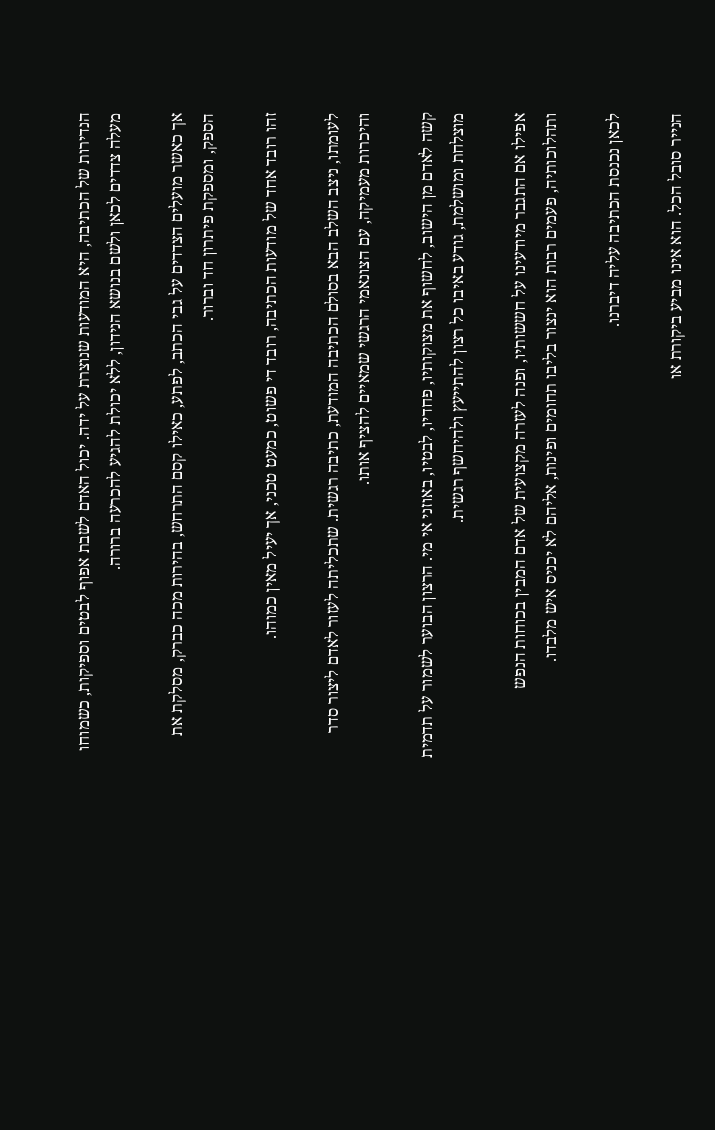הנדירות של הכתיבה, היא המודעות שנוצרת על ידה. יכול האדם לשבת אפוף לבטים וספיקות, כשמוחו מעלה צדדים לכאן ולשם בנושא הנידון, ללא יכולת להגיע להכרעה ברורה.

אך כאשר מועלים הצדדים על גבי הכתב, לפתע, כאילו קסם התרחש, בהירות מכה כברק, מסלקת את הספק, ומספקת פיתרון חד וברור.

זהו רובד אחד של מודעות הכתיבה, רובד די פשוט, כמעט טכני, אך יעיל מאין כמוהו.

לעומתו, ניצב השלב הבא בסולם הכתיבה המודעת, כתיבה רגשית. שתכליתה לעזור לאדם ליצור סדר והיכרות מעמיקה, עם הצונאמי הרגשי שמאיים להציף אותו.

קשה לאדם מן הישוב, לחשוף את מצוקותיו, פחדיו, לבטיו, באוזני אי מי. הרצון הבוער לשמור על תדמית מוצלחת ומושלמת, גודע באיבו כל רצון להתייעץ ולהיחשף רגשית.

אפילו אם התגבר מיודעינו על חששותיו, ופנה לעזרה מקצועית של אדם המבין בכוחות הנפש ותהלוכותיה, פעמים רבות הוא ינצור בליבו תחומים ופינות, אליהם לא יכניס איש מלבדו.

לכאן נכנסת הכתיבה עליה דיברנו.

הנייר סובל הכל. הוא אינו מביע ביקורת או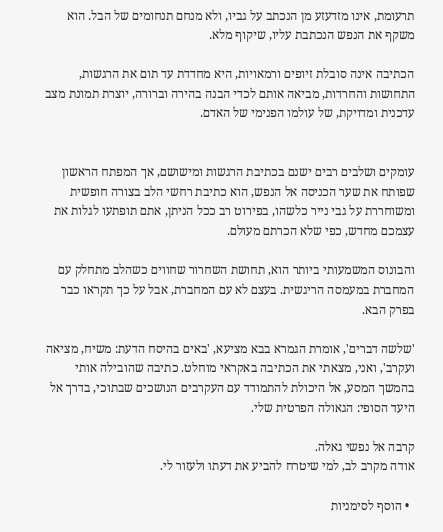תרעומת, אינו מזדעזע מן הנכתב על גביו, ולא מנחם תנחומים של הבל. הוא משקף את הנפש הנכתבת עליו, שיקוף מלא.

הכתיבה אינה סובלת זיופים ורמאויות, היא מחדדת עד תום את הרגשות, התחושות והחרדות, מביאה אותם לכדי הבנה בהירה וברורה, יוצרת תמונת מצב עדכנית ומדויקת, של עולמו הפנימי של האדם.


עומקים ושלבים רבים ישנם בכתיבת הרגשות ומישושם, אך המפתח הראשון שפותח את שער הכניסה אל הנפש, הוא כתיבת רחשי הלב בצורה חופשית ומשוחררת על גבי נייר כלשהו, בפירוט רב ככל הניתן, אתם תופתעו לגלות את עצמכם מחדש, כפי שלא הכרתם מעולם.

והבונוס המשמעותי ביותר הוא, תחושת השחרור שחווים כשהלב מתחלק עם המחברת במעמסה הריגשית. בעצם לא עם המחברת, אבל על כך תקראו כבר בפרק הבא.

'שלשה דברים', אומרת הגמרא בבא מציעא, 'באים בהיסח הדעת: משיח, מציאה ועקרב', ואני, מצאתי את הכתיבה באקראי מוחלט. כתיבה שהובילה אותי בהמשך המסע, אל היכולת להתמודד עם העקרבים הנושכים שבתוכי, בדרך אל היעד הסופי: הגאולה הפרטית שלי.

קרבה אל נפשי גאלה.
אודה מקרב לב, למי שיטרח להביע את דעתו ולעזור לי.

  • הוסף לסימניות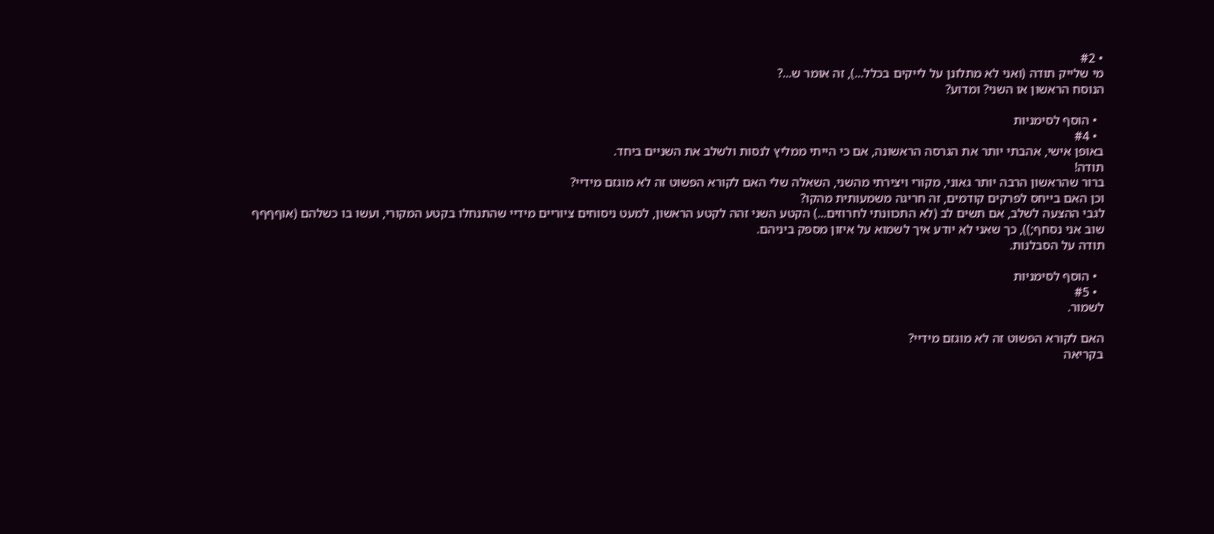• #2
מי שלייק תודה (ואני לא מתלונן על לייקים בכלל...), זה אומר ש...?
הנוסח הראשון או השני? ומדוע?

  • הוסף לסימניות
  • #4
באופן אישי, אהבתי יותר את הגרסה הראשונה, אם כי הייתי ממליץ לנסות ולשלב את השניים ביחד.
תודה!
ברור שהראשון הרבה יותר גאוני, מקורי ויצירתי מהשני, השאלה שלי האם לקורא הפשוט זה לא מוגזם מידיי?
וכן האם בייחס לפרקים קודמים, זה חריגה משמעותית מהקו?
לגבי ההצעה לשלב, אם תשים לב (לא התכוונתי לחרוזים...) הקטע השני זהה לקטע הראשון, למעט ניסוחים ציוריים מידיי שהתנחלו בקטע המקורי, ועשו בו כשלהם (אוףףףף שוב אני נסחף;)), כך שאני לא יודע איך לשמוא על איזון מספק ביניהם.
תודה על הסבלנות.

  • הוסף לסימניות
  • #5
לשמור.

האם לקורא הפשוט זה לא מוגזם מידיי?
בקריאה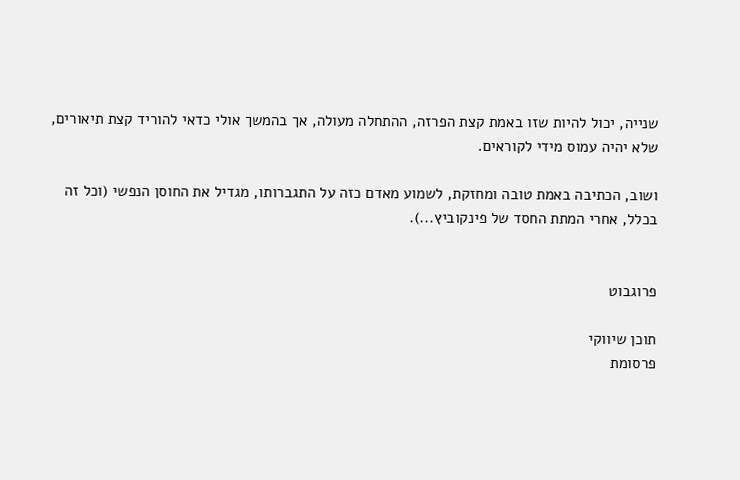שנייה, יכול להיות שזו באמת קצת הפרזה, ההתחלה מעולה, אך בהמשך אולי כדאי להוריד קצת תיאורים, שלא יהיה עמוס מידי לקוראים.

ושוב, הכתיבה באמת טובה ומחזקת, לשמוע מאדם כזה על התגברותו, מגדיל את החוסן הנפשי (וכל זה בכלל, אחרי המתת החסד של פינקוביץ...).


פרוגבוט

תוכן שיווקי
פרסומת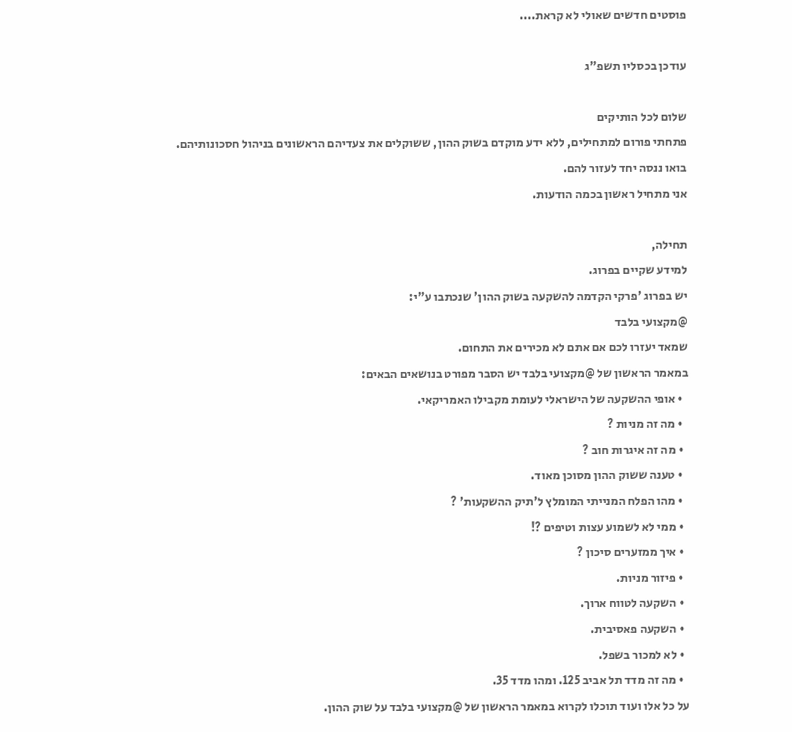פוסטים חדשים שאולי לא קראת....

עודכן בכסליו תשפ"ג

שלום לכל הותיקים
פתחתי פורום למתחילים, ללא ידע מוקדם בשוק ההון, ששוקלים את צעדיהם הראשונים בניהול חסכונותיהם.
בואו ננסה יחד לעזור להם.
אני מתחיל ראשון בכמה הודעות.

תחילה,
למידע שקיים בפרוג.
יש בפרוג 'פרקי הקדמה להשקעה בשוק ההון' שנכתבו ע"י:
@מקצועי בלבד
שמאד יעזרו לכם אם אתם לא מכירים את התחום.
במאמר הראשון של @מקצועי בלבד יש הסבר מפורט בנושאים הבאים:
  • אופי ההשקעה של הישראלי לעומת מקבילו האמריקאי.
  • מה זה מניות ?
  • מה זה איגרות חוב ?
  • טענה ששוק ההון מסוכן מאוד.
  • מהו הפלח המנייתי המומלץ ל'תיק ההשקעות' ?
  • ממי לא לשמוע עצות וטיפים ?!
  • איך ממזערים סיכון ?
  • פיזור מניות.
  • השקעה לטווח ארוך.
  • השקעה פאסיבית.
  • לא למכור בשפל.
  • מה זה מדד תל אביב 125. ומהו מדד 35.
על כל אלו ועוד תוכלו לקרוא במאמר הראשון של @מקצועי בלבד על שוק ההון.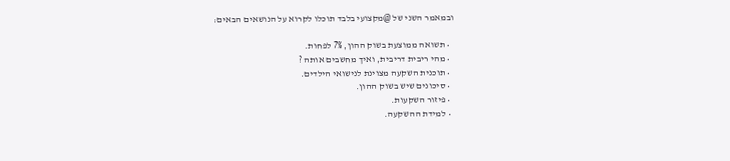ובמאמר השני של @מקצועי בלבד תוכלו לקרוא על הנושאים הבאים:

  • תשואה ממוצעת בשוק ההון, 7% לפחות.
  • מהי ריבית דריבית, ואיך מחשבים אותה ?
  • תוכנית השקעה מצוינת לנישואי הילדים.
  • סיכונים שיש בשוק ההון.
  • פיזור השקעות.
  • למידת ההשקעה.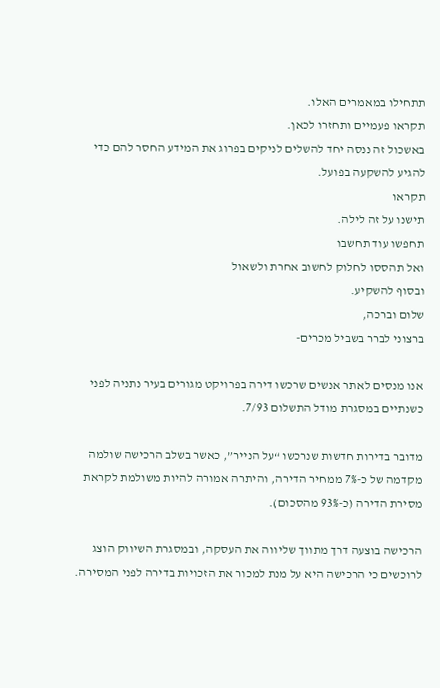תתחילו במאמרים האלו.
תקראו פעמיים ותחזרו לכאן.
באשכול זה ננסה יחד להשלים לניקים בפרוג את המידע החסר להם כדי להגיע להשקעה בפועל.
תקראו
תישנו על זה לילה.
תחפשו עוד תחשבו
ואל תהססו לחלוק לחשוב אחרת ולשאול
ובסוף להשקיע.
שלום וברכה,
ברצוני לברר בשביל מכרים-

אנו מנסים לאתר אנשים שרכשו דירה בפרויקט מגורים בעיר נתניה לפני כשנתיים במסגרת מודל התשלום 7/93.

מדובר בדירות חדשות שנרכשו “על הנייר”, כאשר בשלב הרכישה שולמה מקדמה של כ-7% ממחיר הדירה, והיתרה אמורה להיות משולמת לקראת מסירת הדירה (כ-93% מהסכום).

הרכישה בוצעה דרך מתווך שליווה את העסקה, ובמסגרת השיווק הוצג לרוכשים כי הרכישה היא על מנת למכור את הזכויות בדירה לפני המסירה.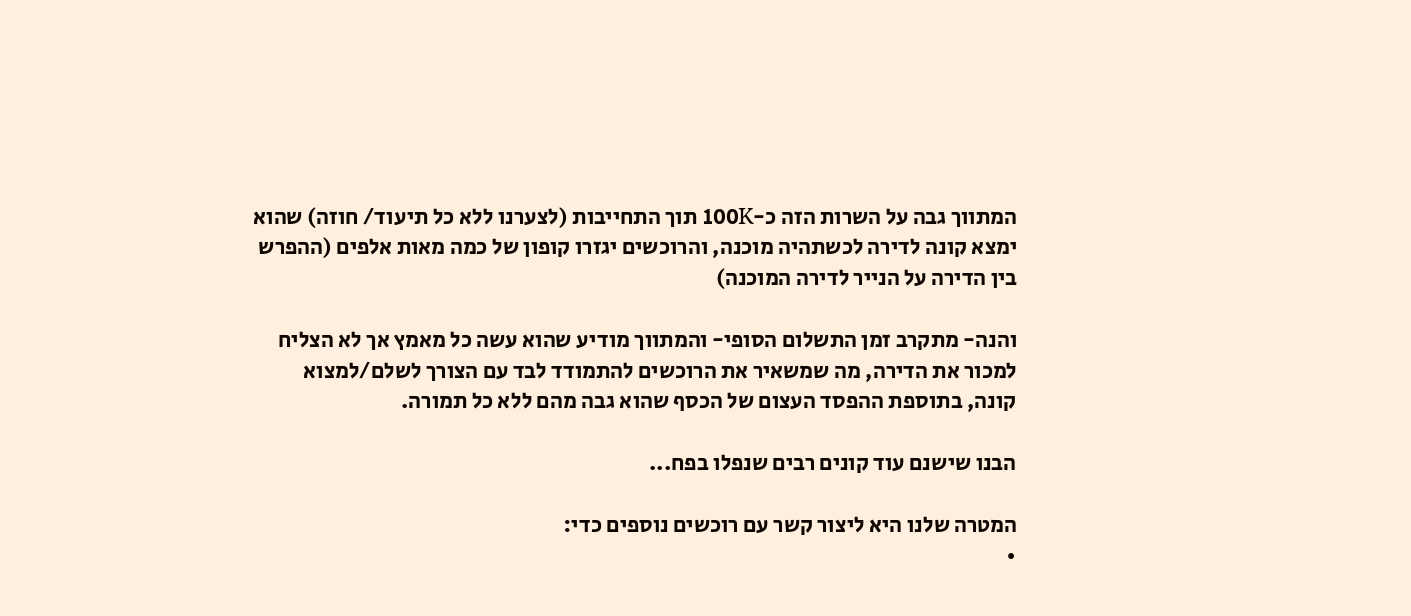המתווך גבה על השרות הזה כ-100K תוך התחייבות (לצערנו ללא כל תיעוד/ חוזה) שהוא ימצא קונה לדירה לכשתהיה מוכנה, והרוכשים יגזרו קופון של כמה מאות אלפים (ההפרש בין הדירה על הנייר לדירה המוכנה)

והנה- מתקרב זמן התשלום הסופי- והמתווך מודיע שהוא עשה כל מאמץ אך לא הצליח למכור את הדירה, מה שמשאיר את הרוכשים להתמודד לבד עם הצורך לשלם/למצוא קונה, בתוספת ההפסד העצום של הכסף שהוא גבה מהם ללא כל תמורה.

הבנו שישנם עוד קונים רבים שנפלו בפח...

המטרה שלנו היא ליצור קשר עם רוכשים נוספים כדי:
•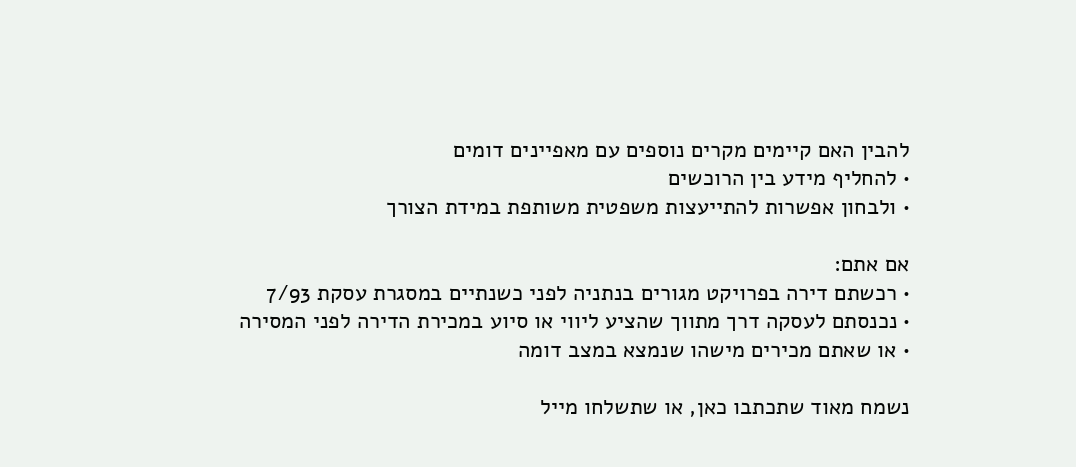להבין האם קיימים מקרים נוספים עם מאפיינים דומים
• להחליף מידע בין הרוכשים
• ולבחון אפשרות להתייעצות משפטית משותפת במידת הצורך

אם אתם:
• רכשתם דירה בפרויקט מגורים בנתניה לפני כשנתיים במסגרת עסקת 7/93
• נכנסתם לעסקה דרך מתווך שהציע ליווי או סיוע במכירת הדירה לפני המסירה
• או שאתם מכירים מישהו שנמצא במצב דומה

נשמח מאוד שתכתבו כאן, או שתשלחו מייל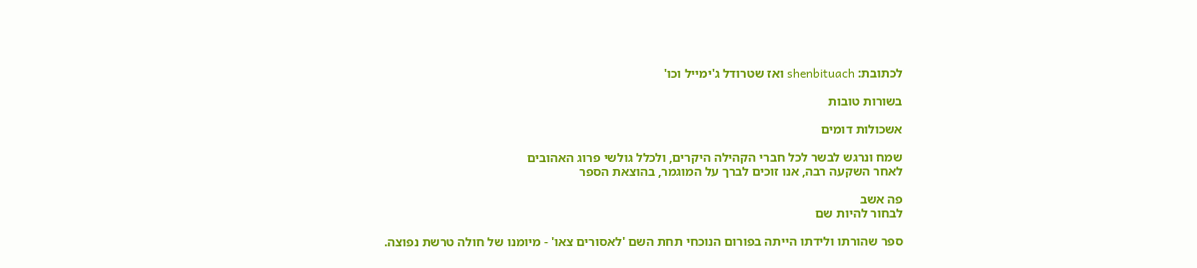לכתובת: shenbituach ואז שטרודל ג'ימייל וכו'

בשורות טובות

אשכולות דומים

שמח ונרגש לבשר לכל חברי הקהילה היקרים, ולכלל גולשי פרוג האהובים
לאחר השקעה רבה, אנו זוכים לברך על המוגמר, בהוצאת הספר

פה אשב
לבחור להיות שם

ספר שהורתו ולידתו הייתה בפורום הנוכחי תחת השם 'לאסורים צאו' - מיומנו של חולה טרשת נפוצה.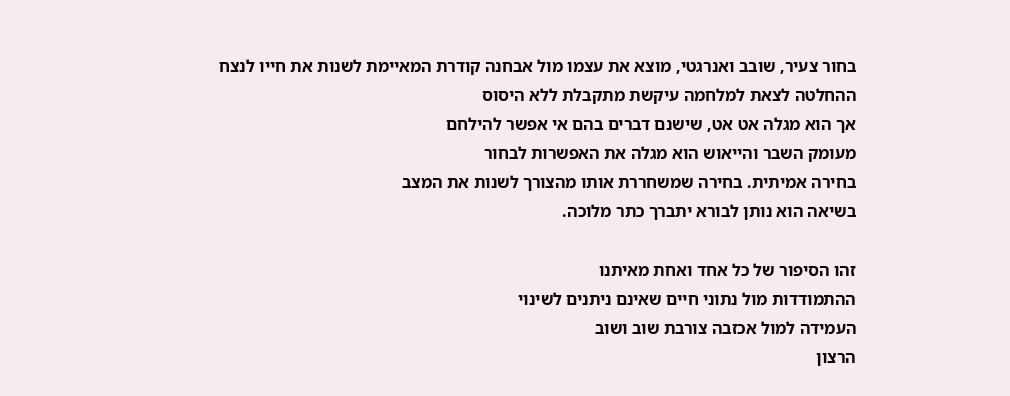בחור צעיר, שובב ואנרגטי, מוצא את עצמו מול אבחנה קודרת המאיימת לשנות את חייו לנצח
ההחלטה לצאת למלחמה עיקשת מתקבלת ללא היסוס
אך הוא מגלה אט אט, שישנם דברים בהם אי אפשר להילחם
מעומק השבר והייאוש הוא מגלה את האפשרות לבחור
בחירה אמיתית. בחירה שמשחררת אותו מהצורך לשנות את המצב
בשיאה הוא נותן לבורא יתברך כתר מלוכה.

זהו הסיפור של כל אחד ואחת מאיתנו
ההתמודדות מול נתוני חיים שאינם ניתנים לשינוי
העמידה למול אכזבה צורבת שוב ושוב
הרצון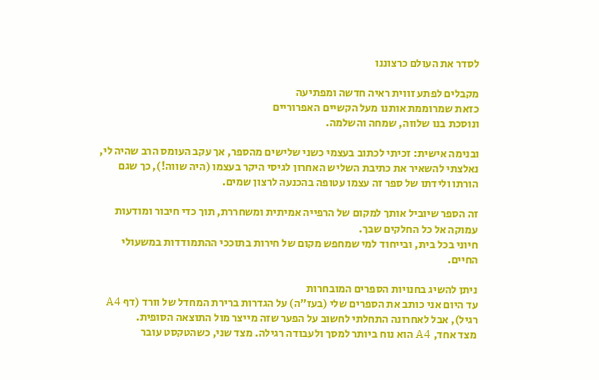לסדר את העולם כרצוננו

מקבלים לפתע זווית ראיה חדשה ומפתיעה
כזאת שמרוממת אותנו מעל הקשיים האפרוריים
ונוסכת בנו שלווה, שמחה והשלמה.

ובנימה אישית: זכיתי לכתוב בעצמי כשני שלישים מהספר, אך עקב העומס הרב שהיה לי, נאלצתי להשאיר את כתיבת השליש האחרון לגיסי היקר בעצמו (היה שווה!), כך שגם הורתו ולידתו של ספר זה עצמו עטופה בהכנעה לרצון שמים.

זה הספר שיוביל אותך למקום של הרפייה אמיתית ומשחררת, תוך כדי חיבור ומודעות עמוקה אל כל החלקים שבך.
חיוני בכל בית, ובייחוד למי שמחפש מקום של חירות בתוככי ההתמודדות במשעולי החיים.

ניתן להשיג בחנויות הספרים המובחרות
עד היום אני כותב את הספרים שלי (בעז"ה) על הגדרות ברירת המחדל של וורד (דף A4 רגיל), אבל לאחרונה התחלתי לחשוב על הפער שזה מייצר מול התוצאה הסופית.
מצד אחד, A4 הוא נוח ביותר למסך ולעבודה רגילה. מצד שני, כשהטקסט עובר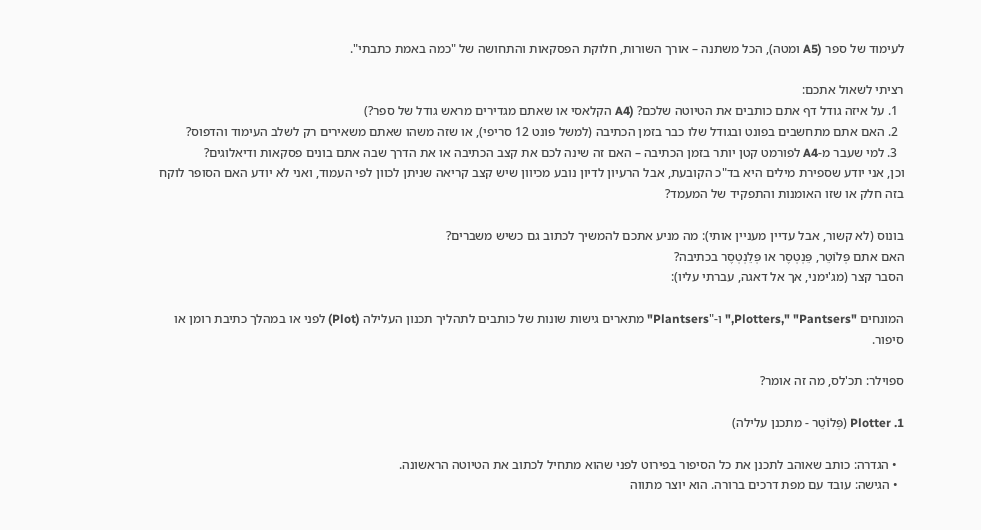לעימוד של ספר (A5 ומטה), הכל משתנה – אורך השורות, חלוקת הפסקאות והתחושה של "כמה באמת כתבתי".

רציתי לשאול אתכם:
  1. על איזה גודל דף אתם כותבים את הטיוטה שלכם? (A4 הקלאסי או שאתם מגדירים מראש גודל של ספר?)
  2. האם אתם מתחשבים בפונט ובגודל שלו כבר בזמן הכתיבה (למשל פונט 12 סריפי), או שזה משהו שאתם משאירים רק לשלב העימוד והדפוס?
  3. למי שעבר מ-A4 לפורמט קטן יותר בזמן הכתיבה – האם זה שינה לכם את קצב הכתיבה או את הדרך שבה אתם בונים פסקאות ודיאלוגים?
וכן, אני יודע שספירת מילים היא בד"כ הקובעת, אבל הרעיון לדיון נובע מכיוון שיש קצב קריאה שניתן לכוון לפי העמוד, ואני לא יודע האם הסופר לוקח בזה חלק או שזו האומנות והתפקיד של המעמד?

בונוס (לא קשור, אבל עדיין מעניין אותי): מה מניע אתכם להמשיך לכתוב גם כשיש משברים?
האם אתם פְּלוֹטֵר, פֵּנְטְסֶר או פְּלֵנְטְסֶר בכתיבה?
הסבר קצר (מג'ימני, אך אל דאגה, עברתי עליו):

המונחים "Plotters," "Pantsers," ו-"Plantsers" מתארים גישות שונות של כותבים לתהליך תכנון העלילה (Plot) לפני או במהלך כתיבת רומן או סיפור.

ספוילר: תכ'לס, מה זה אומר?

1. Plotter (פְּלוֹטֵר - מתכנן עלילה)

  • הגדרה: כותב שאוהב לתכנן את כל הסיפור בפירוט לפני שהוא מתחיל לכתוב את הטיוטה הראשונה.
  • הגישה: עובד עם מפת דרכים ברורה. הוא יוצר מתווה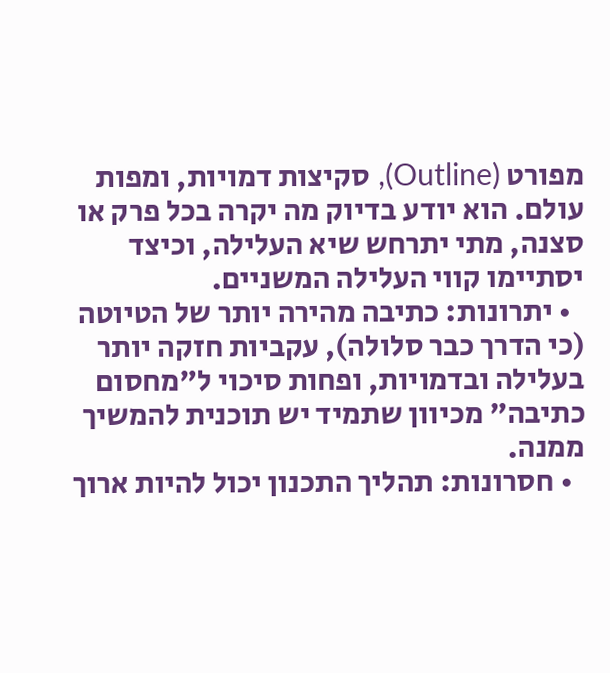מפורט (Outline), סקיצות דמויות, ומפות עולם. הוא יודע בדיוק מה יקרה בכל פרק או סצנה, מתי יתרחש שיא העלילה, וכיצד יסתיימו קווי העלילה המשניים.
  • יתרונות: כתיבה מהירה יותר של הטיוטה (כי הדרך כבר סלולה), עקביות חזקה יותר בעלילה ובדמויות, ופחות סיכוי ל"מחסום כתיבה" מכיוון שתמיד יש תוכנית להמשיך ממנה.
  • חסרונות: תהליך התכנון יכול להיות ארוך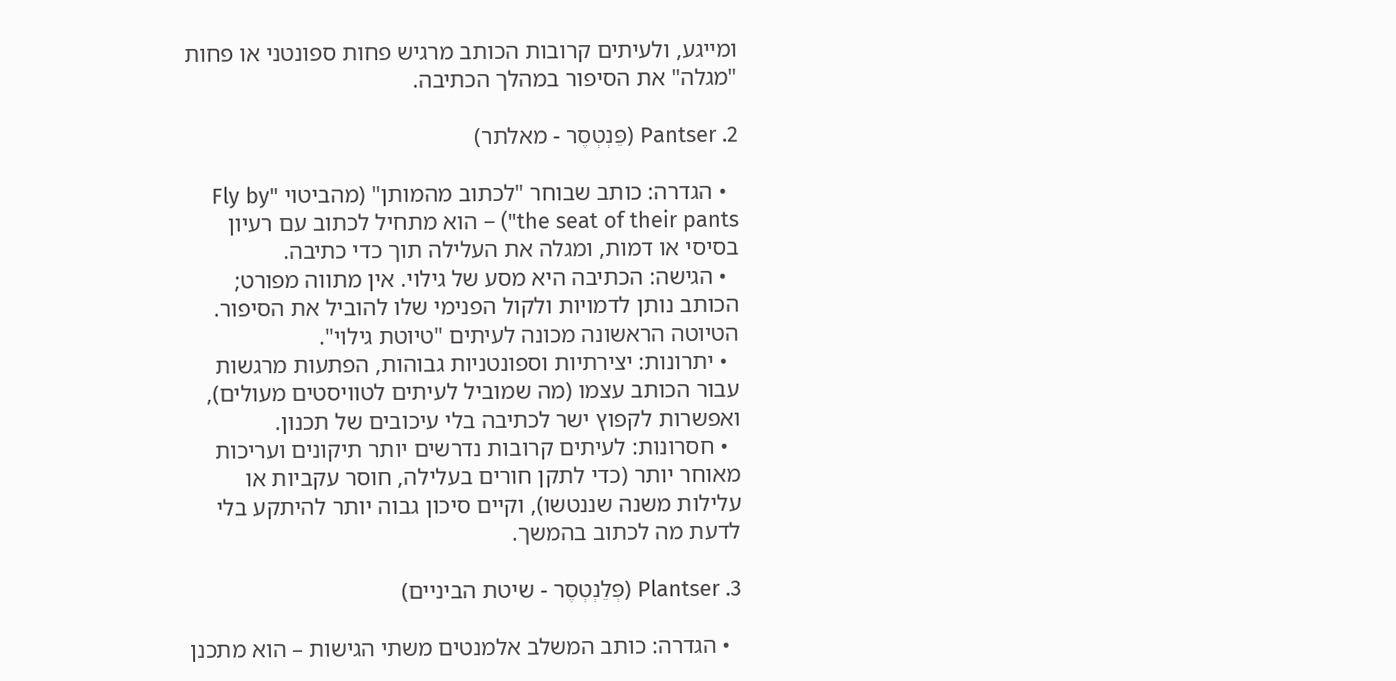ומייגע, ולעיתים קרובות הכותב מרגיש פחות ספונטני או פחות "מגלה" את הסיפור במהלך הכתיבה.

2. Pantser (פֵּנְטְסֶר - מאלתר)

  • הגדרה: כותב שבוחר "לכתוב מהמותן" (מהביטוי "Fly by the seat of their pants") – הוא מתחיל לכתוב עם רעיון בסיסי או דמות, ומגלה את העלילה תוך כדי כתיבה.
  • הגישה: הכתיבה היא מסע של גילוי. אין מתווה מפורט; הכותב נותן לדמויות ולקול הפנימי שלו להוביל את הסיפור. הטיוטה הראשונה מכונה לעיתים "טיוטת גילוי".
  • יתרונות: יצירתיות וספונטניות גבוהות, הפתעות מרגשות עבור הכותב עצמו (מה שמוביל לעיתים לטוויסטים מעולים), ואפשרות לקפוץ ישר לכתיבה בלי עיכובים של תכנון.
  • חסרונות: לעיתים קרובות נדרשים יותר תיקונים ועריכות מאוחר יותר (כדי לתקן חורים בעלילה, חוסר עקביות או עלילות משנה שננטשו), וקיים סיכון גבוה יותר להיתקע בלי לדעת מה לכתוב בהמשך.

3. Plantser (פְּלֵנְטְסֶר - שיטת הביניים)

  • הגדרה: כותב המשלב אלמנטים משתי הגישות – הוא מתכנן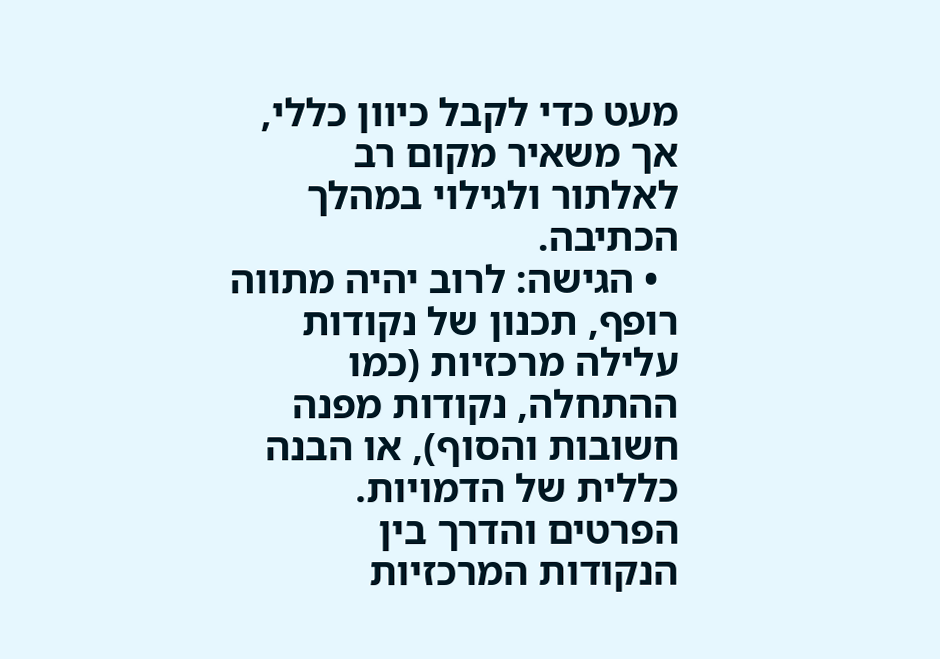מעט כדי לקבל כיוון כללי, אך משאיר מקום רב לאלתור ולגילוי במהלך הכתיבה.
  • הגישה: לרוב יהיה מתווה רופף, תכנון של נקודות עלילה מרכזיות (כמו ההתחלה, נקודות מפנה חשובות והסוף), או הבנה כללית של הדמויות. הפרטים והדרך בין הנקודות המרכזיות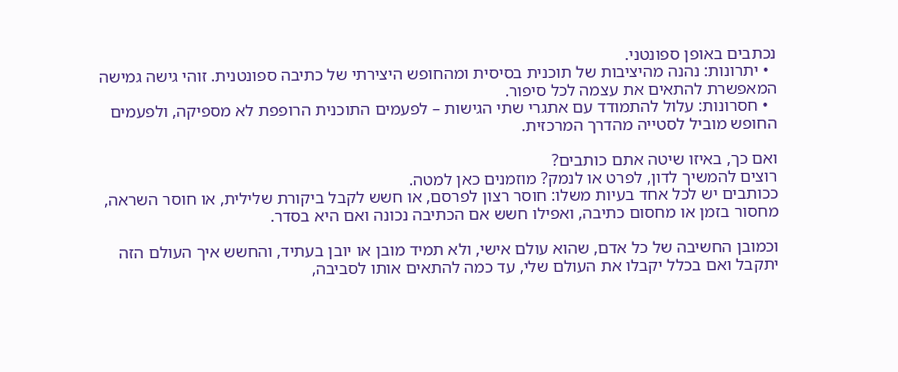נכתבים באופן ספונטני.
  • יתרונות: נהנה מהיציבות של תוכנית בסיסית ומהחופש היצירתי של כתיבה ספונטנית. זוהי גישה גמישה המאפשרת להתאים את עצמה לכל סיפור.
  • חסרונות: עלול להתמודד עם אתגרי שתי הגישות – לפעמים התוכנית הרופפת לא מספיקה, ולפעמים החופש מוביל לסטייה מהדרך המרכזית.

ואם כך, באיזו שיטה אתם כותבים?
רוצים להמשיך לדון, לפרט או לנמק? מוזמנים כאן למטה.
ככותבים יש לכל אחד בעיות משלו: חוסר רצון לפרסם, או חשש לקבל ביקורת שלילית, או חוסר השראה, מחסור בזמן או מחסום כתיבה, ואפילו חשש אם הכתיבה נכונה ואם היא בסדר.

וכמובן החשיבה של כל אדם, שהוא עולם אישי, ולא תמיד מובן או יובן בעתיד, והחשש איך העולם הזה יתקבל ואם בכלל יקבלו את העולם שלי, עד כמה להתאים אותו לסביבה,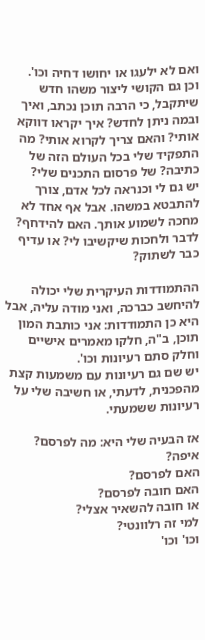ואם לא ילעגו או יחושו דחיה וכו'.
וכן גם הקושי ליצור משהו חדש שיתקבל, כי הרבה תוכן נכתב, ואיך ובמה ניתן לחדש? איך יקראו דווקא אותי? והאם צריך לקרוא אותי? מה התפקיד שלי בכל העולם הזה של כתיבה? של פרסום התכנים שלי?
יש גם לי וכנראה לכל אדם, צורך להתבטא במשהו. אבל אף אחד לא מחכה לשמוע אותך. האם להידחף? לדבר ולחכות שיקשיבו לי? או עדיף כבר לשתוק?

ההתמודדות העיקרית שלי יכולה להיחשב כברכה, ואני מודה עליה, אבל היא כן התמודדות: אני כותבת המון תוכן, ב"ה, חלקו מאמרים אישיים וחלק סתם רעיונות וכו'.
יש שם גם רעיונות עם משמעות קצת מהפכנית, לדעתי, או חשיבה שלי על רעיונות ששמעתי.

אז הבעיה שלי היא: מה לפרסם?
איפה?
האם לפרסם?
האם חובה לפרסם?
או חובה להשאיר אצלי?
למי זה רלוונטי?
וכו' וכו'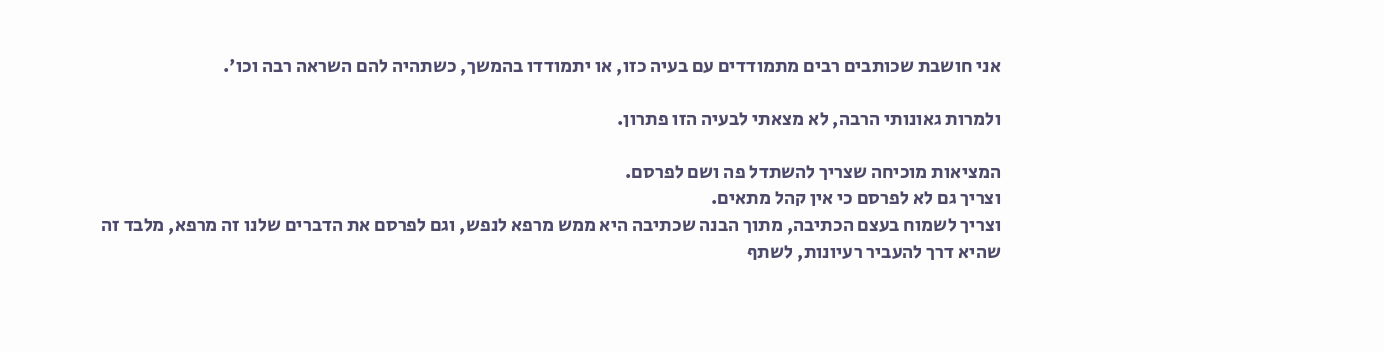אני חושבת שכותבים רבים מתמודדים עם בעיה כזו, או יתמודדו בהמשך, כשתהיה להם השראה רבה וכו'.

ולמרות גאונותי הרבה, לא מצאתי לבעיה הזו פתרון.

המציאות מוכיחה שצריך להשתדל פה ושם לפרסם.
וצריך גם לא לפרסם כי אין קהל מתאים.
וצריך לשמוח בעצם הכתיבה, מתוך הבנה שכתיבה היא ממש מרפא לנפש, וגם לפרסם את הדברים שלנו זה מרפא, מלבד זה שהיא דרך להעביר רעיונות, לשתף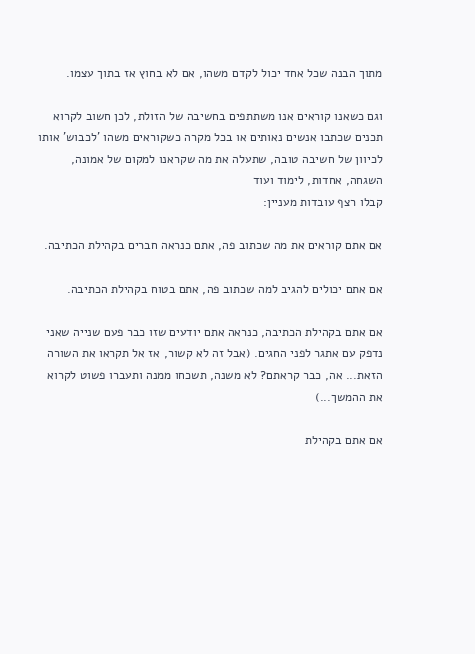מתוך הבנה שכל אחד יכול לקדם משהו, אם לא בחוץ אז בתוך עצמו.

וגם כשאנו קוראים אנו משתתפים בחשיבה של הזולת, לכן חשוב לקרוא תכנים שכתבו אנשים נאותים או בכל מקרה כשקוראים משהו 'לכבוש' אותו לכיוון של חשיבה טובה, שתעלה את מה שקראנו למקום של אמונה, השגחה, אחדות, לימוד ועוד
קבלו רצף עובדות מעניין:

אם אתם קוראים את מה שכתוב פה, אתם כנראה חברים בקהילת הכתיבה.

אם אתם יכולים להגיב למה שכתוב פה, אתם בטוח בקהילת הכתיבה.

אם אתם בקהילת הכתיבה, כנראה אתם יודעים שזו כבר פעם שנייה שאני נדפק עם אתגר לפני החגים. (אבל זה לא קשור, אז אל תקראו את השורה הזאת... אה, כבר קראתם? לא משנה, תשכחו ממנה ותעברו פשוט לקרוא את ההמשך...)

אם אתם בקהילת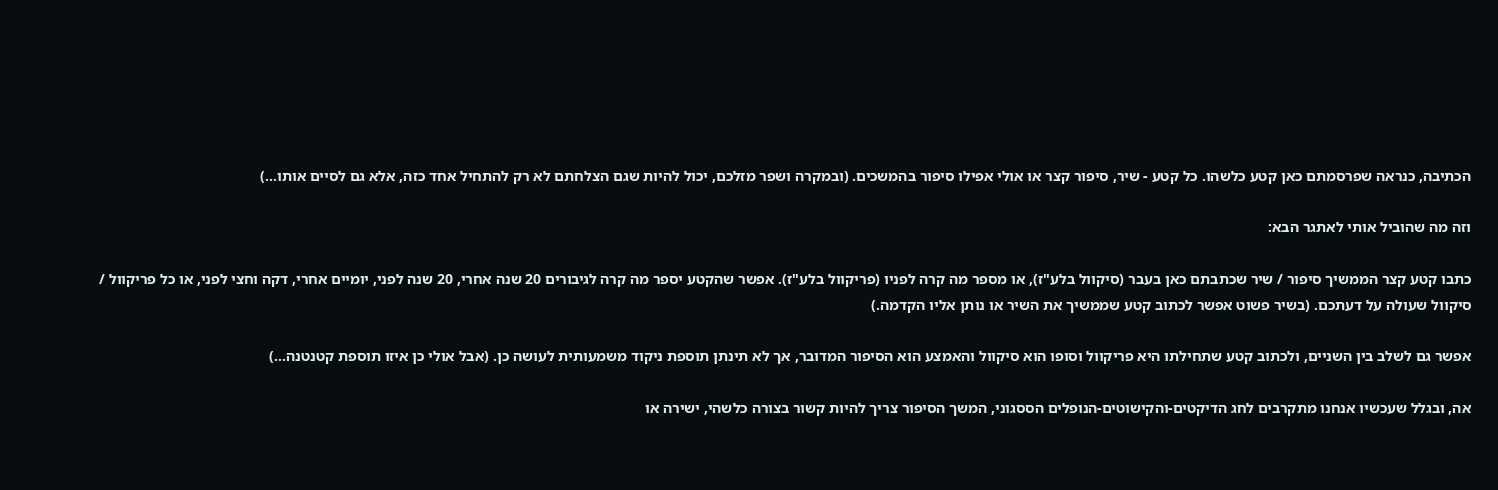הכתיבה, כנראה שפרסמתם כאן קטע כלשהו. כל קטע - שיר, סיפור קצר או אולי אפילו סיפור בהמשכים. (ובמקרה ושפר מזלכם, יכול להיות שגם הצלחתם לא רק להתחיל אחד כזה, אלא גם לסיים אותו...)

וזה מה שהוביל אותי לאתגר הבא:

כתבו קטע קצר הממשיך סיפור / שיר שכתבתם כאן בעבר (סיקוול בלע"ז), או מספר מה קרה לפניו (פריקוול בלע"ז). אפשר שהקטע יספר מה קרה לגיבורים 20 שנה אחרי, 20 שנה לפני, יומיים אחרי, דקה וחצי לפני, או כל פריקוול / סיקוול שעולה על דעתכם. (בשיר פשוט אפשר לכתוב קטע שממשיך את השיר או נותן אליו הקדמה.)

אפשר גם לשלב בין השניים, ולכתוב קטע שתחילתו היא פריקוול וסופו הוא סיקוול והאמצע הוא הסיפור המדובר, אך לא תינתן תוספת ניקוד משמעותית לעושה כן. (אבל אולי כן איזו תוספת קטנטנה...)

אה, ובגלל שעכשיו אנחנו מתקרבים לחג הדיקטים-והקישוטים-הנופלים הססגוני, המשך הסיפור צריך להיות קשור בצורה כלשהי, ישירה או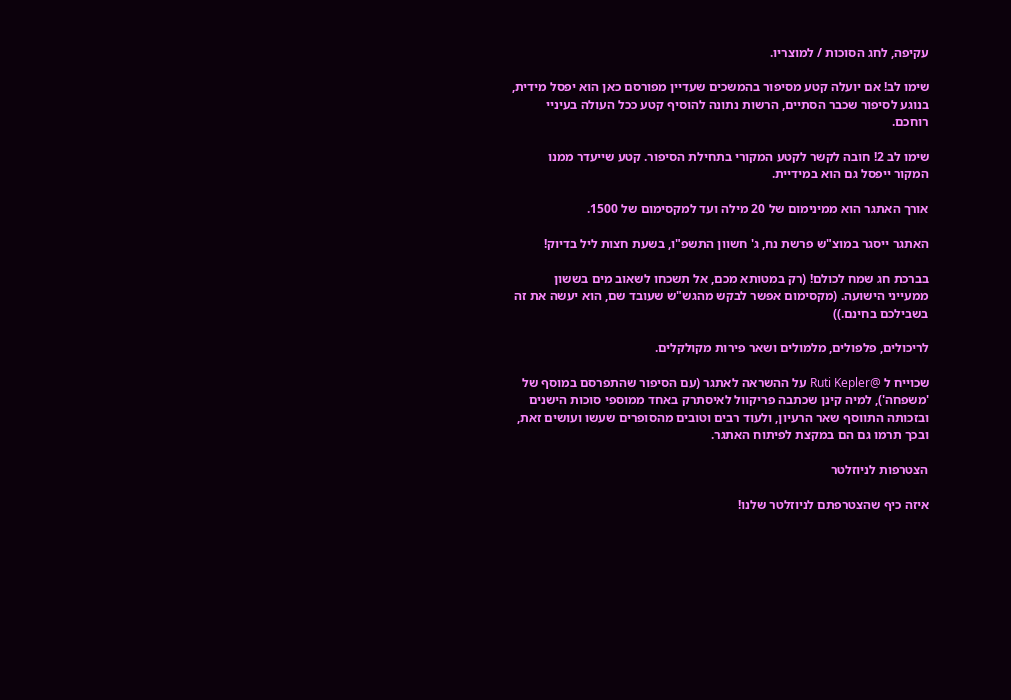עקיפה, לחג הסוכות / למוצריו.

שימו לב! אם יועלה קטע מסיפור בהמשכים שעדיין מפורסם כאן הוא יפסל מידית, בנוגע לסיפור שכבר הסתיים, הרשות נתונה להוסיף קטע ככל העולה בעיניי רוחכם.

שימו לב 2! חובה לקשר לקטע המקורי בתחילת הסיפור. קטע שייעדר ממנו המקור ייפסל גם הוא במידיית.

אורך האתגר הוא ממינימום של 20 מילה ועד למקסימום של 1500.

האתגר ייסגר במוצ"ש פרשת נח, ג' חשוון התשפ"ו, בשעת חצות ליל בדיוק!

בברכת חג שמח לכולם! (רק במטותא מכם, אל תשכחו לשאוב מים בששון ממעייני הישועה. (מקסימום אפשר לבקש מהגש"ש שעובד שם, הוא יעשה את זה בשבילכם בחינם.))

לריכולים, פלפולים, מלמולים ושאר פירות מקולקלים.

שכוייח ל @Ruti Kepler על ההשראה לאתגר (עם הסיפור שהתפרסם במוסף של 'משפחה'), למיה קינן שכתבה פריקוול לאיסתרק באחד ממוספי סוכות הישנים ובזכותה התווסף שאר הרעיון, ולעוד רבים וטובים מהסופרים שעשו ועושים זאת, ובכך תרמו גם הם במקצת לפיתוח האתגר.

הצטרפות לניוזלטר

איזה כיף שהצטרפתם לניוזלטר שלנו!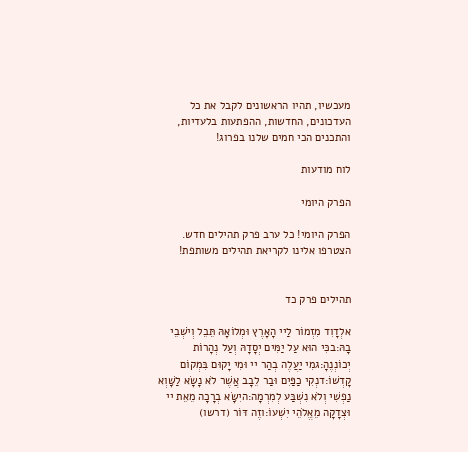מעכשיו, תהיו הראשונים לקבל את כל העדכונים, החדשות, ההפתעות בלעדיות, והתכנים הכי חמים שלנו בפרוג!

לוח מודעות

הפרק היומי

הפרק היומי! כל ערב פרק תהילים חדש. הצטרפו אלינו לקריאת תהילים משותפת!


תהילים פרק כד

אלְדָוִד מִזְמוֹר לַיי הָאָרֶץ וּמְלוֹאָהּ תֵּבֵל וְיֹשְׁבֵי בָהּ:בכִּי הוּא עַל יַמִּים יְסָדָהּ וְעַל נְהָרוֹת יְכוֹנְנֶהָ:גמִי יַעֲלֶה בְהַר יי וּמִי יָקוּם בִּמְקוֹם קָדְשׁוֹ:דנְקִי כַפַּיִם וּבַר לֵבָב אֲשֶׁר לֹא נָשָׂא לַשָּׁוְא נַפְשִׁי וְלֹא נִשְׁבַּע לְמִרְמָה:היִשָּׂא בְרָכָה מֵאֵת יי וּצְדָקָה מֵאֱלֹהֵי יִשְׁעוֹ:וזֶה דּוֹר (דרשו)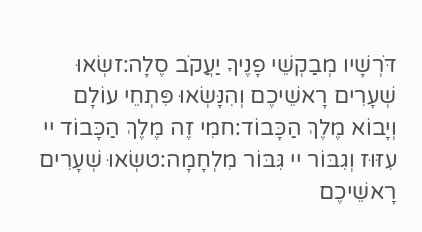דֹּרְשָׁיו מְבַקְשֵׁי פָנֶיךָ יַעֲקֹב סֶלָה:זשְׂאוּ שְׁעָרִים רָאשֵׁיכֶם וְהִנָּשְׂאוּ פִּתְחֵי עוֹלָם וְיָבוֹא מֶלֶךְ הַכָּבוֹד:חמִי זֶה מֶלֶךְ הַכָּבוֹד יי עִזּוּז וְגִבּוֹר יי גִּבּוֹר מִלְחָמָה:טשְׂאוּ שְׁעָרִים רָאשֵׁיכֶם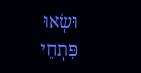וּשְׂאוּ פִּתְחֵי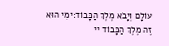עוֹלָם וְיָבֹא מֶלֶךְ הַכָּבוֹד:ימִי הוּא זֶה מֶלֶךְ הַכָּבוֹד יי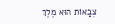צְבָאוֹת הוּא מֶלֶךְ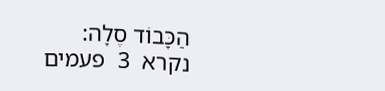הַכָּבוֹד סֶלָה:
נקרא  3  פעמים